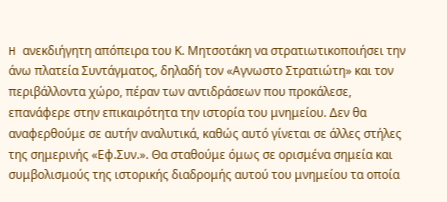H ανεκδιήγητη απόπειρα του Κ. Μητσοτάκη να στρατιωτικοποιήσει την άνω πλατεία Συντάγματος, δηλαδή τον «Αγνωστο Στρατιώτη» και τον περιβάλλοντα χώρο, πέραν των αντιδράσεων που προκάλεσε, επανάφερε στην επικαιρότητα την ιστορία του μνημείου. Δεν θα αναφερθούμε σε αυτήν αναλυτικά, καθώς αυτό γίνεται σε άλλες στήλες της σημερινής «Εφ.Συν.». Θα σταθούμε όμως σε ορισμένα σημεία και συμβολισμούς της ιστορικής διαδρομής αυτού του μνημείου τα οποία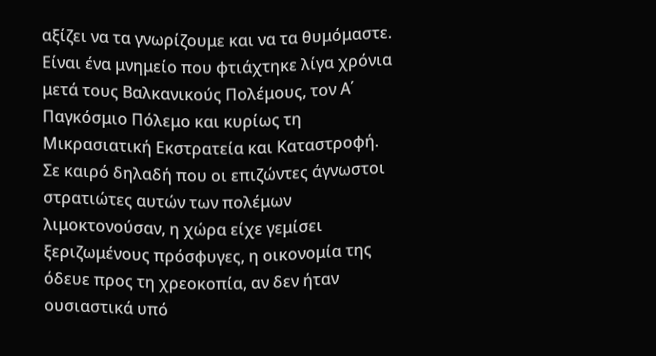αξίζει να τα γνωρίζουμε και να τα θυμόμαστε.
Είναι ένα μνημείο που φτιάχτηκε λίγα χρόνια μετά τους Βαλκανικούς Πολέμους, τον Α΄ Παγκόσμιο Πόλεμο και κυρίως τη Μικρασιατική Εκστρατεία και Καταστροφή. Σε καιρό δηλαδή που οι επιζώντες άγνωστοι στρατιώτες αυτών των πολέμων λιμοκτονούσαν, η χώρα είχε γεμίσει ξεριζωμένους πρόσφυγες, η οικονομία της όδευε προς τη χρεοκοπία, αν δεν ήταν ουσιαστικά υπό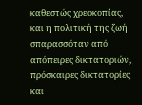καθεστώς χρεοκοπίας, και η πολιτική της ζωή σπαρασσόταν από απόπειρες δικτατοριών, πρόσκαιρες δικτατορίες και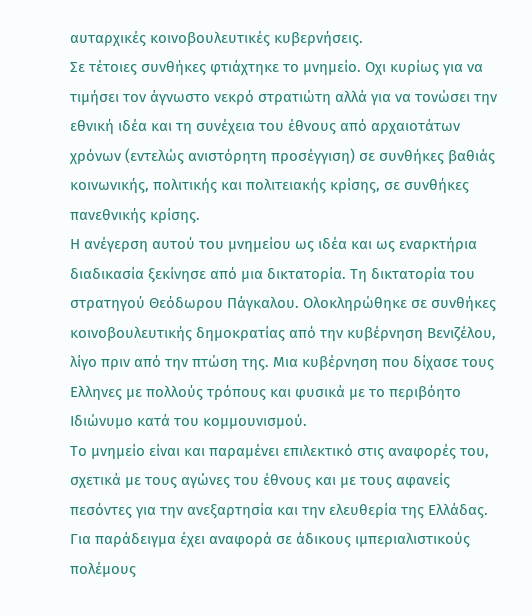αυταρχικές κοινοβουλευτικές κυβερνήσεις.
Σε τέτοιες συνθήκες φτιάχτηκε το μνημείο. Οχι κυρίως για να τιμήσει τον άγνωστο νεκρό στρατιώτη αλλά για να τονώσει την εθνική ιδέα και τη συνέχεια του έθνους από αρχαιοτάτων χρόνων (εντελώς ανιστόρητη προσέγγιση) σε συνθήκες βαθιάς κοινωνικής, πολιτικής και πολιτειακής κρίσης, σε συνθήκες πανεθνικής κρίσης.
Η ανέγερση αυτού του μνημείου ως ιδέα και ως εναρκτήρια διαδικασία ξεκίνησε από μια δικτατορία. Τη δικτατορία του στρατηγού Θεόδωρου Πάγκαλου. Ολοκληρώθηκε σε συνθήκες κοινοβουλευτικής δημοκρατίας από την κυβέρνηση Βενιζέλου, λίγο πριν από την πτώση της. Μια κυβέρνηση που δίχασε τους Ελληνες με πολλούς τρόπους και φυσικά με το περιβόητο Ιδιώνυμο κατά του κομμουνισμού.
Το μνημείο είναι και παραμένει επιλεκτικό στις αναφορές του, σχετικά με τους αγώνες του έθνους και με τους αφανείς πεσόντες για την ανεξαρτησία και την ελευθερία της Ελλάδας. Για παράδειγμα έχει αναφορά σε άδικους ιμπεριαλιστικούς πολέμους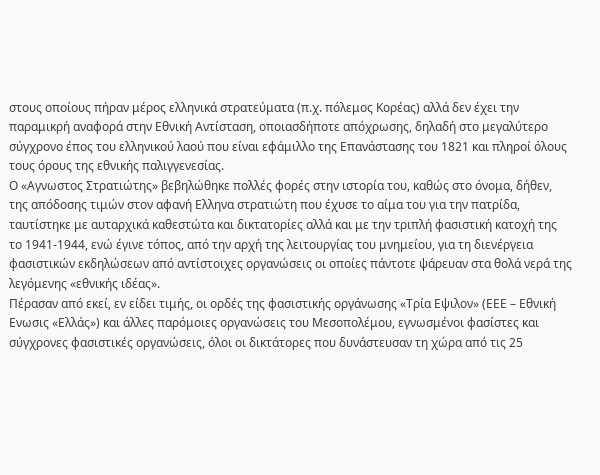στους οποίους πήραν μέρος ελληνικά στρατεύματα (π.χ. πόλεμος Κορέας) αλλά δεν έχει την παραμικρή αναφορά στην Εθνική Αντίσταση, οποιασδήποτε απόχρωσης, δηλαδή στο μεγαλύτερο σύγχρονο έπος του ελληνικού λαού που είναι εφάμιλλο της Επανάστασης του 1821 και πληροί όλους τους όρους της εθνικής παλιγγενεσίας.
Ο «Αγνωστος Στρατιώτης» βεβηλώθηκε πολλές φορές στην ιστορία του, καθώς στο όνομα, δήθεν, της απόδοσης τιμών στον αφανή Ελληνα στρατιώτη που έχυσε το αίμα του για την πατρίδα, ταυτίστηκε με αυταρχικά καθεστώτα και δικτατορίες αλλά και με την τριπλή φασιστική κατοχή της το 1941-1944, ενώ έγινε τόπος, από την αρχή της λειτουργίας του μνημείου, για τη διενέργεια φασιστικών εκδηλώσεων από αντίστοιχες οργανώσεις οι οποίες πάντοτε ψάρευαν στα θολά νερά της λεγόμενης «εθνικής ιδέας».
Πέρασαν από εκεί, εν είδει τιμής, οι ορδές της φασιστικής οργάνωσης «Τρία Εψιλον» (ΕΕΕ – Εθνική Ενωσις «Ελλάς») και άλλες παρόμοιες οργανώσεις του Μεσοπολέμου, εγνωσμένοι φασίστες και σύγχρονες φασιστικές οργανώσεις, όλοι οι δικτάτορες που δυνάστευσαν τη χώρα από τις 25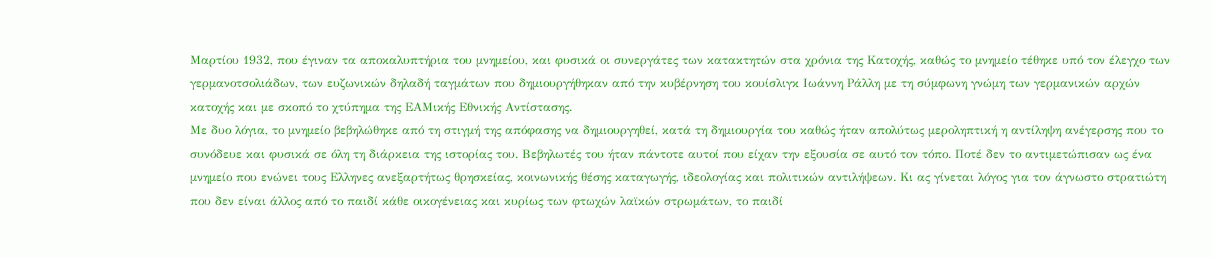Μαρτίου 1932, που έγιναν τα αποκαλυπτήρια του μνημείου, και φυσικά οι συνεργάτες των κατακτητών στα χρόνια της Κατοχής, καθώς το μνημείο τέθηκε υπό τον έλεγχο των γερμανοτσολιάδων, των ευζωνικών δηλαδή ταγμάτων που δημιουργήθηκαν από την κυβέρνηση του κουίσλιγκ Ιωάννη Ράλλη με τη σύμφωνη γνώμη των γερμανικών αρχών κατοχής και με σκοπό το χτύπημα της ΕΑΜικής Εθνικής Αντίστασης.
Με δυο λόγια, το μνημείο βεβηλώθηκε από τη στιγμή της απόφασης να δημιουργηθεί, κατά τη δημιουργία του καθώς ήταν απολύτως μεροληπτική η αντίληψη ανέγερσης που το συνόδευε και φυσικά σε όλη τη διάρκεια της ιστορίας του. Βεβηλωτές του ήταν πάντοτε αυτοί που είχαν την εξουσία σε αυτό τον τόπο. Ποτέ δεν το αντιμετώπισαν ως ένα μνημείο που ενώνει τους Ελληνες ανεξαρτήτως θρησκείας, κοινωνικής θέσης καταγωγής, ιδεολογίας και πολιτικών αντιλήψεων. Κι ας γίνεται λόγος για τον άγνωστο στρατιώτη που δεν είναι άλλος από το παιδί κάθε οικογένειας και κυρίως των φτωχών λαϊκών στρωμάτων, το παιδί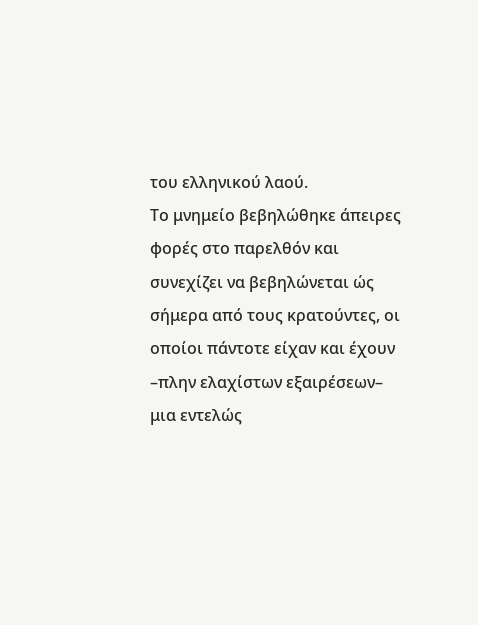του ελληνικού λαού.
Το μνημείο βεβηλώθηκε άπειρες φορές στο παρελθόν και συνεχίζει να βεβηλώνεται ώς σήμερα από τους κρατούντες, οι οποίοι πάντοτε είχαν και έχουν –πλην ελαχίστων εξαιρέσεων– μια εντελώς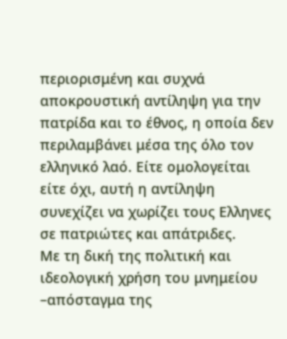περιορισμένη και συχνά αποκρουστική αντίληψη για την πατρίδα και το έθνος, η οποία δεν περιλαμβάνει μέσα της όλο τον ελληνικό λαό. Είτε ομολογείται είτε όχι, αυτή η αντίληψη συνεχίζει να χωρίζει τους Ελληνες σε πατριώτες και απάτριδες.
Με τη δική της πολιτική και ιδεολογική χρήση του μνημείου –απόσταγμα της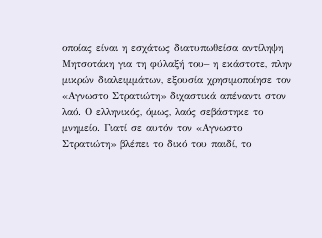οποίας είναι η εσχάτως διατυπωθείσα αντίληψη Μητσοτάκη για τη φύλαξή του– η εκάστοτε, πλην μικρών διαλειμμάτων, εξουσία χρησιμοποίησε τον «Αγνωστο Στρατιώτη» διχαστικά απέναντι στον λαό. Ο ελληνικός, όμως, λαός σεβάστηκε το μνημείο. Γιατί σε αυτόν τον «Αγνωστο Στρατιώτη» βλέπει το δικό του παιδί, το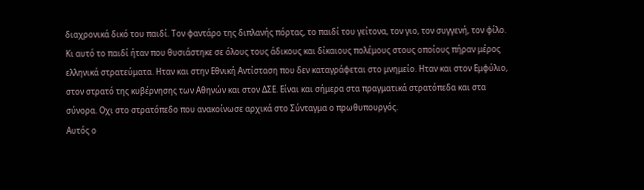διαχρονικά δικό του παιδί. Τον φαντάρο της διπλανής πόρτας, το παιδί του γείτονα, τον γιο, τον συγγενή, τον φίλο.
Κι αυτό το παιδί ήταν που θυσιάστηκε σε όλους τους άδικους και δίκαιους πολέμους στους οποίους πήραν μέρος ελληνικά στρατεύματα. Ηταν και στην Εθνική Αντίσταση που δεν καταγράφεται στο μνημείο. Ηταν και στον Εμφύλιο, στον στρατό της κυβέρνησης των Αθηνών και στον ΔΣΕ. Είναι και σήμερα στα πραγματικά στρατόπεδα και στα σύνορα. Οχι στο στρατόπεδο που ανακοίνωσε αρχικά στο Σύνταγμα ο πρωθυπουργός.
Αυτός ο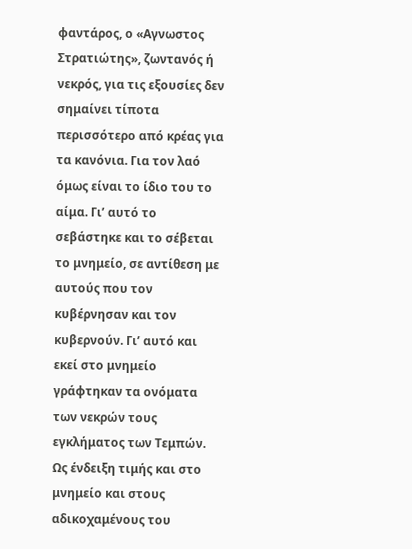φαντάρος, ο «Αγνωστος Στρατιώτης», ζωντανός ή νεκρός, για τις εξουσίες δεν σημαίνει τίποτα περισσότερο από κρέας για τα κανόνια. Για τον λαό όμως είναι το ίδιο του το αίμα. Γι’ αυτό το σεβάστηκε και το σέβεται το μνημείο, σε αντίθεση με αυτούς που τον κυβέρνησαν και τον κυβερνούν. Γι’ αυτό και εκεί στο μνημείο γράφτηκαν τα ονόματα των νεκρών τους εγκλήματος των Τεμπών. Ως ένδειξη τιμής και στο μνημείο και στους αδικοχαμένους του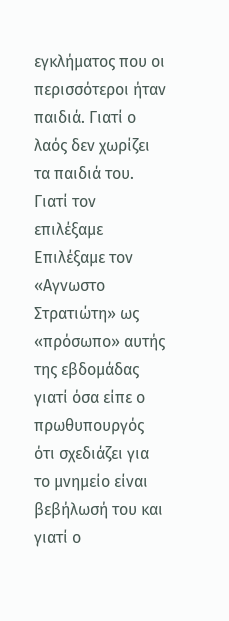εγκλήματος που οι περισσότεροι ήταν παιδιά. Γιατί ο λαός δεν χωρίζει τα παιδιά του.
Γιατί τον επιλέξαμε
Επιλέξαμε τον «Αγνωστο Στρατιώτη» ως «πρόσωπο» αυτής της εβδομάδας γιατί όσα είπε ο πρωθυπουργός ότι σχεδιάζει για το μνημείο είναι βεβήλωσή του και γιατί ο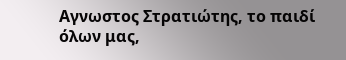Αγνωστος Στρατιώτης, το παιδί όλων μας,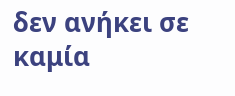δεν ανήκει σε καμία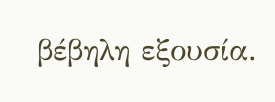βέβηλη εξουσία.